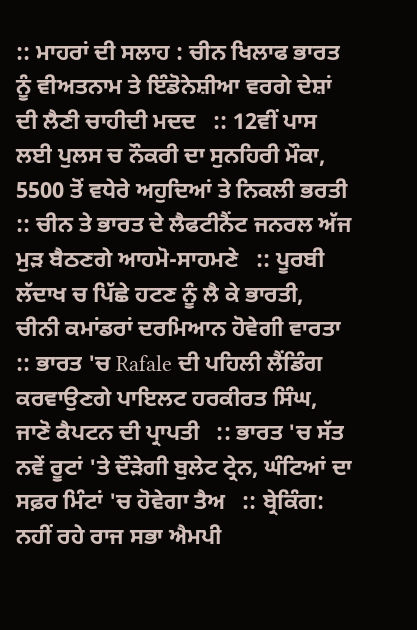:: ਮਾਹਰਾਂ ਦੀ ਸਲਾਹ : ਚੀਨ ਖਿਲਾਫ ਭਾਰਤ ਨੂੰ ਵੀਅਤਨਾਮ ਤੇ ਇੰਡੋਨੇਸ਼ੀਆ ਵਰਗੇ ਦੇਸ਼ਾਂ ਦੀ ਲੈਣੀ ਚਾਹੀਦੀ ਮਦਦ   :: 12ਵੀਂ ਪਾਸ ਲਈ ਪੁਲਸ ਚ ਨੌਕਰੀ ਦਾ ਸੁਨਹਿਰੀ ਮੌਕਾ, 5500 ਤੋਂ ਵਧੇਰੇ ਅਹੁਦਿਆਂ ਤੇ ਨਿਕਲੀ ਭਰਤੀ   :: ਚੀਨ ਤੇ ਭਾਰਤ ਦੇ ਲੈਫਟੀਨੈਂਟ ਜਨਰਲ ਅੱਜ ਮੁੜ ਬੈਠਣਗੇ ਆਹਮੋ-ਸਾਹਮਣੇ   :: ਪੂਰਬੀ ਲੱਦਾਖ ਚ ਪਿੱਛੇ ਹਟਣ ਨੂੰ ਲੈ ਕੇ ਭਾਰਤੀ, ਚੀਨੀ ਕਮਾਂਡਰਾਂ ਦਰਮਿਆਨ ਹੋਵੇਗੀ ਵਾਰਤਾ   :: ਭਾਰਤ 'ਚ Rafale ਦੀ ਪਹਿਲੀ ਲੈਂਡਿੰਗ ਕਰਵਾਉਣਗੇ ਪਾਇਲਟ ਹਰਕੀਰਤ ਸਿੰਘ, ਜਾਣੋ ਕੈਪਟਨ ਦੀ ਪ੍ਰਾਪਤੀ   :: ਭਾਰਤ 'ਚ ਸੱਤ ਨਵੇਂ ਰੂਟਾਂ 'ਤੇ ਦੌੜੇਗੀ ਬੁਲੇਟ ਟ੍ਰੇਨ, ਘੰਟਿਆਂ ਦਾ ਸਫ਼ਰ ਮਿੰਟਾਂ 'ਚ ਹੋਵੇਗਾ ਤੈਅ   :: ਬ੍ਰੇਕਿੰਗ: ਨਹੀਂ ਰਹੇ ਰਾਜ ਸਭਾ ਐਮਪੀ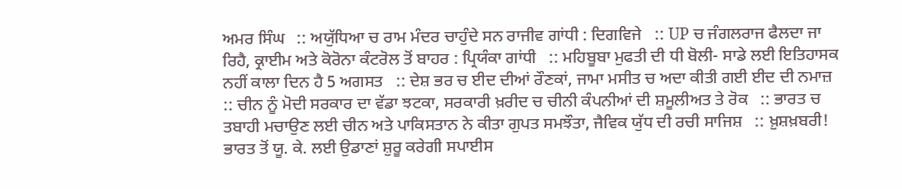ਅਮਰ ਸਿੰਘ   :: ਅਯੁੱਧਿਆ ਚ ਰਾਮ ਮੰਦਰ ਚਾਹੁੰਦੇ ਸਨ ਰਾਜੀਵ ਗਾਂਧੀ : ਦਿਗਵਿਜੇ   :: UP ਚ ਜੰਗਲਰਾਜ ਫੈਲਦਾ ਜਾ ਰਿਹੈ, ਕ੍ਰਾਈਮ ਅਤੇ ਕੋਰੋਨਾ ਕੰਟਰੋਲ ਤੋਂ ਬਾਹਰ : ਪ੍ਰਿਯੰਕਾ ਗਾਂਧੀ   :: ਮਹਿਬੂਬਾ ਮੁਫਤੀ ਦੀ ਧੀ ਬੋਲੀ- ਸਾਡੇ ਲਈ ਇਤਿਹਾਸਕ ਨਹੀਂ ਕਾਲਾ ਦਿਨ ਹੈ 5 ਅਗਸਤ   :: ਦੇਸ਼ ਭਰ ਚ ਈਦ ਦੀਆਂ ਰੌਣਕਾਂ, ਜਾਮਾ ਮਸੀਤ ਚ ਅਦਾ ਕੀਤੀ ਗਈ ਈਦ ਦੀ ਨਮਾਜ਼   :: ਚੀਨ ਨੂੰ ਮੋਦੀ ਸਰਕਾਰ ਦਾ ਵੱਡਾ ਝਟਕਾ, ਸਰਕਾਰੀ ਖ਼ਰੀਦ ਚ ਚੀਨੀ ਕੰਪਨੀਆਂ ਦੀ ਸ਼ਮੂਲੀਅਤ ਤੇ ਰੋਕ   :: ਭਾਰਤ ਚ ਤਬਾਹੀ ਮਚਾਉਣ ਲਈ ਚੀਨ ਅਤੇ ਪਾਕਿਸਤਾਨ ਨੇ ਕੀਤਾ ਗੁਪਤ ਸਮਝੌਤਾ, ਜੈਵਿਕ ਯੁੱਧ ਦੀ ਰਚੀ ਸਾਜਿਸ਼   :: ਖ਼ੁਸ਼ਖ਼ਬਰੀ! ਭਾਰਤ ਤੋਂ ਯੂ. ਕੇ. ਲਈ ਉਡਾਣਾਂ ਸ਼ੁਰੂ ਕਰੇਗੀ ਸਪਾਈਸ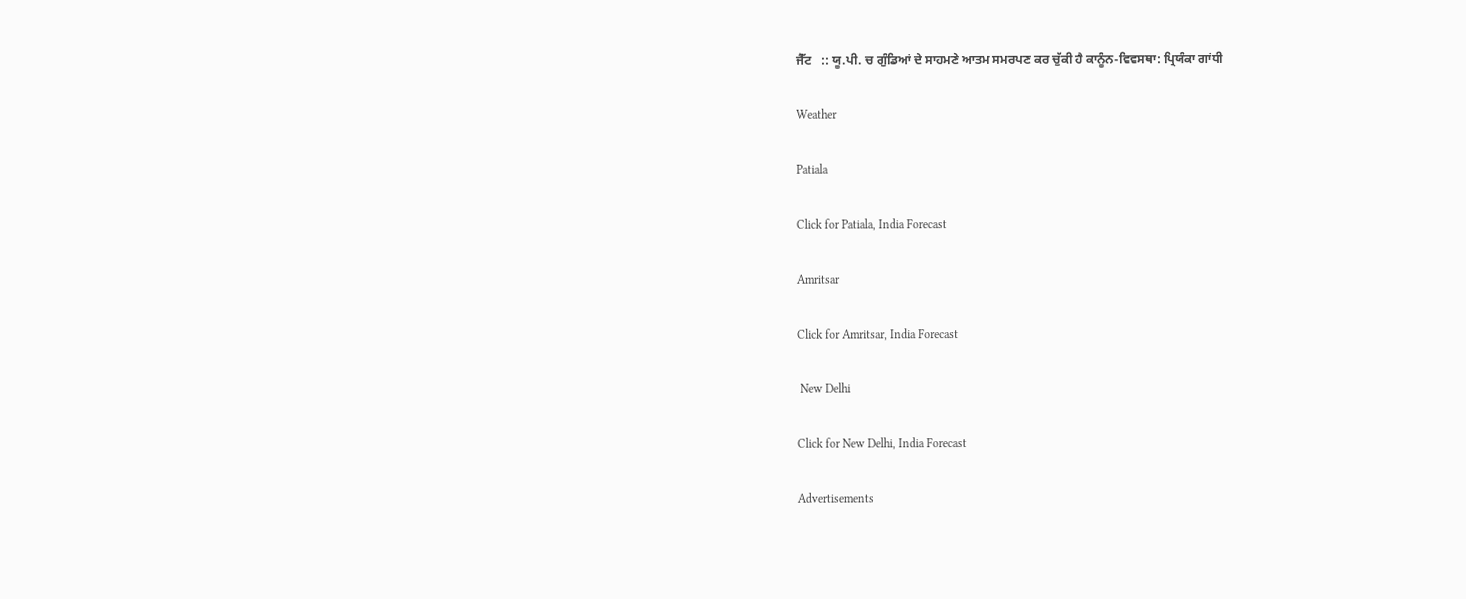ਜੈੱਟ   :: ਯੂ.ਪੀ. ਚ ਗੁੰਡਿਆਂ ਦੇ ਸਾਹਮਣੇ ਆਤਮ ਸਮਰਪਣ ਕਰ ਚੁੱਕੀ ਹੈ ਕਾਨੂੰਨ-ਵਿਵਸਥਾ: ਪ੍ਰਿਯੰਕਾ ਗਾਂਧੀ

Weather

Patiala

Click for Patiala, India Forecast

Amritsar

Click for Amritsar, India Forecast

 New Delhi

Click for New Delhi, India Forecast

Advertisements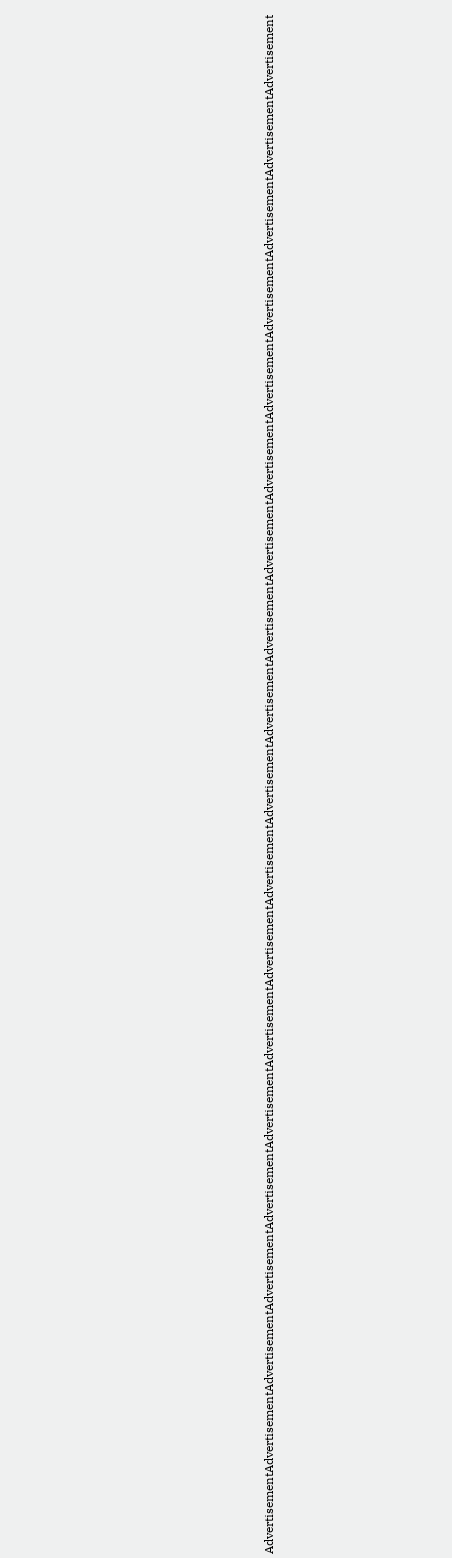AdvertisementAdvertisementAdvertisementAdvertisementAdvertisementAdvertisementAdvertisementAdvertisementAdvertisementAdvertisementAdvertisementAdvertisementAdvertisementAdvertisementAdvertisementAdvertisementAdvertisementAdvertisementAdvertisement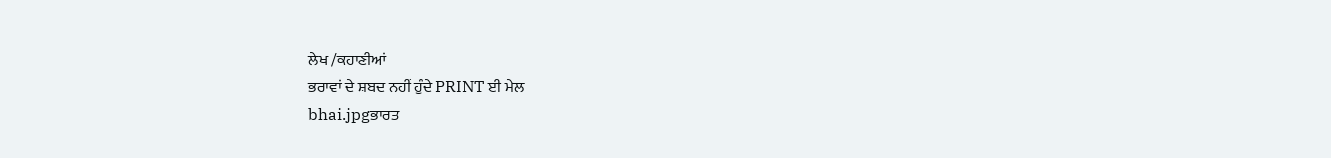ਲੇਖ /ਕਹਾਣੀਆਂ
ਭਰਾਵਾਂ ਦੇ ਸ਼ਬਦ ਨਹੀਂ ਹੁੰਦੇ PRINT ਈ ਮੇਲ
bhai.jpgਭਾਰਤ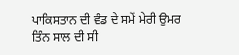ਪਾਕਿਸਤਾਨ ਦੀ ਵੰਡ ਦੇ ਸਮੇਂ ਮੇਰੀ ਉਮਰ ਤਿੰਨ ਸਾਲ ਦੀ ਸੀ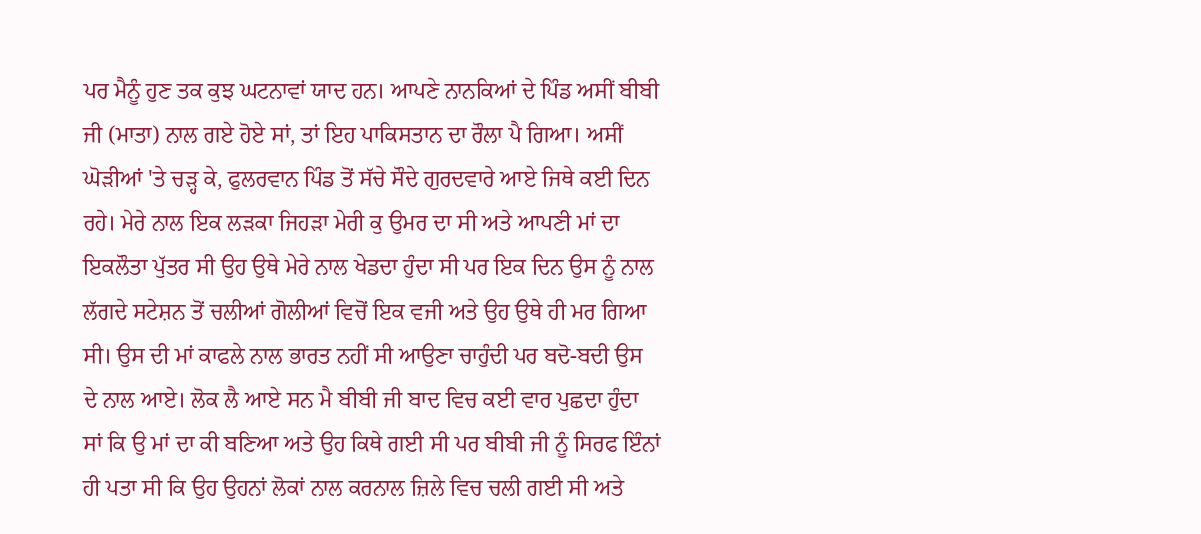ਪਰ ਮੈਨੂੰ ਹੁਣ ਤਕ ਕੁਝ ਘਟਨਾਵਾਂ ਯਾਦ ਹਨ। ਆਪਣੇ ਨਾਨਕਿਆਂ ਦੇ ਪਿੰਡ ਅਸੀਂ ਬੀਬੀ ਜੀ (ਮਾਤਾ) ਨਾਲ ਗਏ ਹੋਏ ਸਾਂ, ਤਾਂ ਇਹ ਪਾਕਿਸਤਾਨ ਦਾ ਰੌਲਾ ਪੈ ਗਿਆ। ਅਸੀਂ ਘੋੜੀਆਂ 'ਤੇ ਚੜ੍ਹ ਕੇ, ਫੁਲਰਵਾਨ ਪਿੰਡ ਤੋਂ ਸੱਚੇ ਸੌਦੇ ਗੁਰਦਵਾਰੇ ਆਏ ਜਿਥੇ ਕਈ ਦਿਨ ਰਹੇ। ਮੇਰੇ ਨਾਲ ਇਕ ਲੜਕਾ ਜਿਹੜਾ ਮੇਰੀ ਕੁ ਉਮਰ ਦਾ ਸੀ ਅਤੇ ਆਪਣੀ ਮਾਂ ਦਾ ਇਕਲੌਤਾ ਪੁੱਤਰ ਸੀ ਉਹ ਉਥੇ ਮੇਰੇ ਨਾਲ ਖੇਡਦਾ ਹੁੰਦਾ ਸੀ ਪਰ ਇਕ ਦਿਨ ਉਸ ਨੂੰ ਨਾਲ ਲੱਗਦੇ ਸਟੇਸ਼ਨ ਤੋਂ ਚਲੀਆਂ ਗੋਲੀਆਂ ਵਿਚੋਂ ਇਕ ਵਜੀ ਅਤੇ ਉਹ ਉਥੇ ਹੀ ਮਰ ਗਿਆ ਸੀ। ਉਸ ਦੀ ਮਾਂ ਕਾਫਲੇ ਨਾਲ ਭਾਰਤ ਨਹੀਂ ਸੀ ਆਉਣਾ ਚਾਹੁੰਦੀ ਪਰ ਬਦੋ-ਬਦੀ ਉਸ ਦੇ ਨਾਲ ਆਏ। ਲੋਕ ਲੈ ਆਏ ਸਨ ਮੈ ਬੀਬੀ ਜੀ ਬਾਦ ਵਿਚ ਕਈ ਵਾਰ ਪੁਛਦਾ ਹੁੰਦਾ ਸਾਂ ਕਿ ਉ ਮਾਂ ਦਾ ਕੀ ਬਣਿਆ ਅਤੇ ਉਹ ਕਿਥੇ ਗਈ ਸੀ ਪਰ ਬੀਬੀ ਜੀ ਨੂੰ ਸਿਰਫ ਇੰਨਾਂ ਹੀ ਪਤਾ ਸੀ ਕਿ ਉਹ ਉਹਨਾਂ ਲੋਕਾਂ ਨਾਲ ਕਰਨਾਲ ਜ਼ਿਲੇ ਵਿਚ ਚਲੀ ਗਈ ਸੀ ਅਤੇ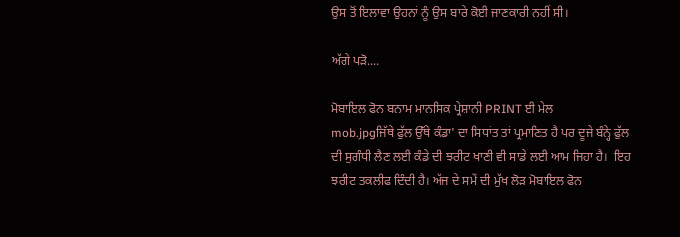ਉਸ ਤੋਂ ਇਲਾਵਾ ਉਹਨਾਂ ਨੂੰ ਉਸ ਬਾਰੇ ਕੋਈ ਜਾਣਕਾਰੀ ਨਹੀਂ ਸੀ।

ਅੱਗੇ ਪੜੋ....

ਮੋਬਾਇਲ ਫੋਨ ਬਨਾਮ ਮਾਨਸਿਕ ਪ੍ਰੇਸ਼ਾਨੀ PRINT ਈ ਮੇਲ
mob.jpgਜਿੱਥੇ ਫੁੱਲ ਉੱਥੇ ਕੰਡਾ' ਦਾ ਸਿਧਾਂਤ ਤਾਂ ਪ੍ਰਮਾਣਿਤ ਹੈ ਪਰ ਦੂਜੇ ਬੰਨ੍ਹੇ ਫੁੱਲ ਦੀ ਸੁਗੰਧੀ ਲੈਣ ਲਈ ਕੰਡੇ ਦੀ ਝਰੀਟ ਖਾਣੀ ਵੀ ਸਾਡੇ ਲਈ ਆਮ ਜਿਹਾ ਹੈ।  ਇਹ ਝਰੀਟ ਤਕਲੀਫ ਦਿੰਦੀ ਹੈ। ਅੱਜ ਦੇ ਸਮੇਂ ਦੀ ਮੁੱਖ ਲੋੜ ਮੋਬਾਇਲ ਫੋਨ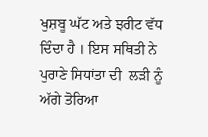ਖੁਸ਼ਬੂ ਘੱਟ ਅਤੇ ਝਰੀਟ ਵੱਧ ਦਿੰਦਾ ਹੈ । ਇਸ ਸਥਿਤੀ ਨੇ ਪੁਰਾਣੇ ਸਿਧਾਂਤਾ ਦੀ  ਲੜੀ ਨੂੰ ਅੱਗੇ ਤੋਰਿਆ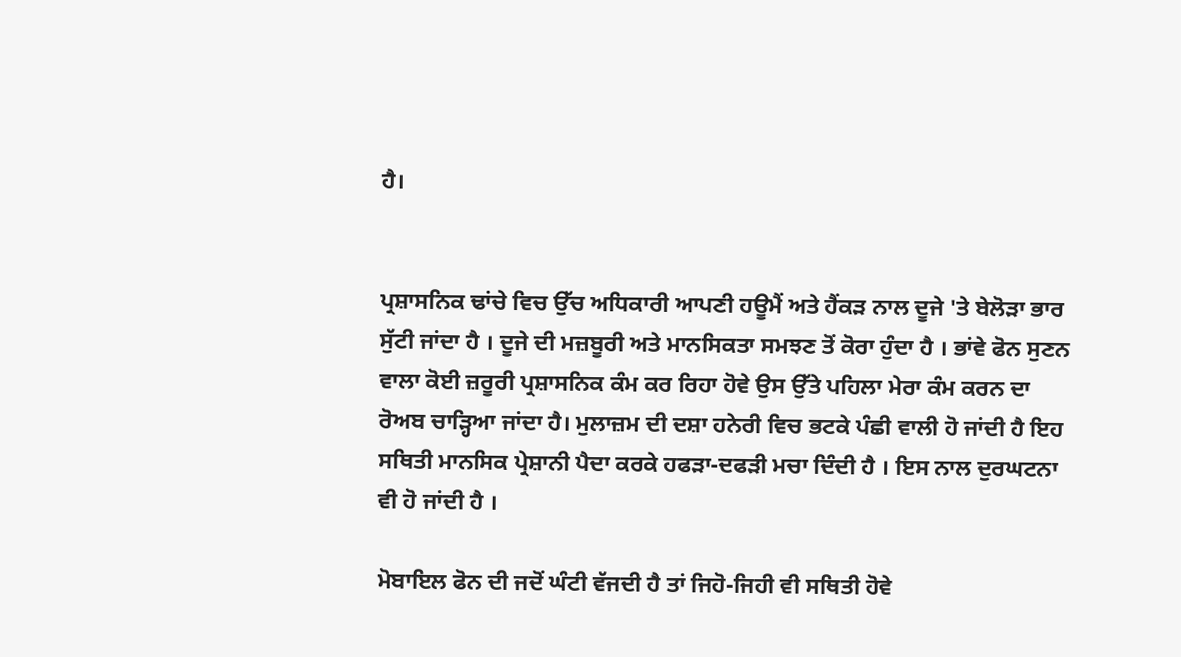ਹੈ।


ਪ੍ਰਸ਼ਾਸਨਿਕ ਢਾਂਚੇ ਵਿਚ ਉੱਚ ਅਧਿਕਾਰੀ ਆਪਣੀ ਹਊਮੈਂ ਅਤੇ ਹੈਂਕੜ ਨਾਲ ਦੂਜੇ 'ਤੇ ਬੇਲੋੜਾ ਭਾਰ ਸੁੱਟੀ ਜਾਂਦਾ ਹੈ । ਦੂਜੇ ਦੀ ਮਜ਼ਬੂਰੀ ਅਤੇ ਮਾਨਸਿਕਤਾ ਸਮਝਣ ਤੋਂ ਕੋਰਾ ਹੁੰਦਾ ਹੈ । ਭਾਂਵੇ ਫੋਨ ਸੁਣਨ ਵਾਲਾ ਕੋਈ ਜ਼ਰੂਰੀ ਪ੍ਰਸ਼ਾਸਨਿਕ ਕੰਮ ਕਰ ਰਿਹਾ ਹੋਵੇ ਉਸ ਉੱਤੇ ਪਹਿਲਾ ਮੇਰਾ ਕੰਮ ਕਰਨ ਦਾ ਰੋਅਬ ਚਾੜ੍ਹਿਆ ਜਾਂਦਾ ਹੈ। ਮੁਲਾਜ਼ਮ ਦੀ ਦਸ਼ਾ ਹਨੇਰੀ ਵਿਚ ਭਟਕੇ ਪੰਛੀ ਵਾਲੀ ਹੋ ਜਾਂਦੀ ਹੈ ਇਹ ਸਥਿਤੀ ਮਾਨਸਿਕ ਪ੍ਰੇਸ਼ਾਨੀ ਪੈਦਾ ਕਰਕੇ ਹਫੜਾ-ਦਫੜੀ ਮਚਾ ਦਿੰਦੀ ਹੈ । ਇਸ ਨਾਲ ਦੁਰਘਟਨਾ ਵੀ ਹੋ ਜਾਂਦੀ ਹੈ ।

ਮੋਬਾਇਲ ਫੋਨ ਦੀ ਜਦੋਂ ਘੰਟੀ ਵੱਜਦੀ ਹੈ ਤਾਂ ਜਿਹੋ-ਜਿਹੀ ਵੀ ਸਥਿਤੀ ਹੋਵੇ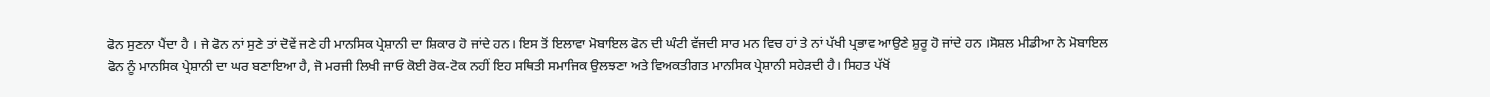ਫੋਨ ਸੁਣਨਾ ਪੈਂਦਾ ਹੈ । ਜੇ ਫੋਨ ਨਾਂ ਸੁਣੇ ਤਾਂ ਦੋਵੇਂ ਜਣੇ ਹੀ ਮਾਨਸਿਕ ਪ੍ਰੇਸ਼ਾਨੀ ਦਾ ਸ਼ਿਕਾਰ ਹੋ ਜਾਂਦੇ ਹਨ। ਇਸ ਤੋਂ ਇਲਾਵਾ ਮੋਬਾਇਲ ਫੋਨ ਦੀ ਘੰਟੀ ਵੱਜਦੀ ਸਾਰ ਮਨ ਵਿਚ ਹਾਂ ਤੇ ਨਾਂ ਪੱਖੀ ਪ੍ਰਭਾਵ ਆਉਣੇ ਸ਼ੁਰੂ ਹੋ ਜਾਂਦੇ ਹਨ ।ਸੋਸ਼ਲ ਮੀਡੀਆ ਨੇ ਮੋਬਾਇਲ ਫੋਨ ਨੂੰ ਮਾਨਸਿਕ ਪ੍ਰੇਸ਼ਾਨੀ ਦਾ ਘਰ ਬਣਾਇਆ ਹੈ, ਜੋ ਮਰਜੀ ਲਿਖੀ ਜਾਓ ਕੋਈ ਰੋਕ-ਟੋਕ ਨਹੀਂ ਇਹ ਸਥਿਤੀ ਸਮਾਜਿਕ ਉਲਝਣਾ ਅਤੇ ਵਿਅਕਤੀਗਤ ਮਾਨਸਿਕ ਪ੍ਰੇਸ਼ਾਨੀ ਸਹੇੜਦੀ ਹੈ। ਸਿਹਤ ਪੱਖੋਂ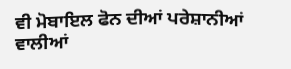ਵੀ ਮੋਬਾਇਲ ਫੋਨ ਦੀਆਂ ਪਰੇਸ਼ਾਨੀਆਂ ਵਾਲੀਆਂ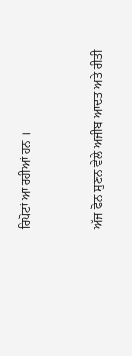ਰਿਪੋਟਾਂ ਆ ਰਹੀਆਂ ਹਨ ।


ਅੱਜ ਫੋਨ ਸੁਣਨ ਵੇਲੇ ਅਜੀਬ ਆਦਤ ਅਤੇ ਰੀਤੀ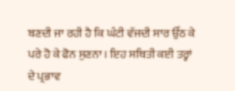ਬਣਦੀ ਜਾ ਰਹੀ ਹੈ ਕਿ ਘੰਟੀ ਵੱਜਦੀ ਸਾਰ ਉੱਠ ਕੇ ਪਰੇ ਹੋ ਕੇ ਫੋਨ ਸੁਣਨਾ । ਇਹ ਸਥਿਤੀ ਕਈ ਤਰ੍ਹਾਂ ਦੇ ਪ੍ਰਭਾਵ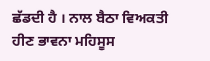ਛੱਡਦੀ ਹੈ । ਨਾਲ ਬੈਠਾ ਵਿਅਕਤੀ ਹੀਣ ਭਾਵਨਾ ਮਹਿਸੂਸ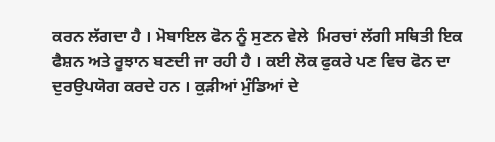ਕਰਨ ਲੱਗਦਾ ਹੈ । ਮੋਬਾਇਲ ਫੋਨ ਨੂੰ ਸੁਣਨ ਵੇਲੇ  ਮਿਰਚਾਂ ਲੱਗੀ ਸਥਿਤੀ ਇਕ ਫੈਸ਼ਨ ਅਤੇ ਰੂਝਾਨ ਬਣਦੀ ਜਾ ਰਹੀ ਹੈ । ਕਈ ਲੋਕ ਫੁਕਰੇ ਪਣ ਵਿਚ ਫੋਨ ਦਾ ਦੁਰਉਪਯੋਗ ਕਰਦੇ ਹਨ । ਕੁੜੀਆਂ ਮੁੰਡਿਆਂ ਦੇ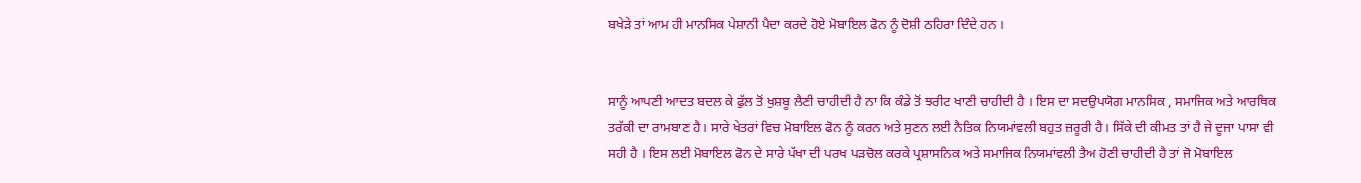ਬਖੇੜੇ ਤਾਂ ਆਮ ਹੀ ਮਾਨਸਿਕ ਪੇਸ਼ਾਨੀ ਪੈਦਾ ਕਰਦੇ ਹੋਏ ਮੋਬਾਇਲ ਫੋਨ ਨੂੰ ਦੋਸ਼ੀ ਠਹਿਰਾ ਦਿੰਦੇ ਹਨ ।


ਸਾਨੂੰ ਆਪਣੀ ਆਦਤ ਬਦਲ ਕੇ ਫੁੱਲ ਤੋਂ ਖੁਸ਼ਬੂ ਲੈਣੀ ਚਾਹੀਦੀ ਹੈ ਨਾ ਕਿ ਕੰਡੇ ਤੋਂ ਝਰੀਟ ਖਾਣੀ ਚਾਹੀਦੀ ਹੈ । ਇਸ ਦਾ ਸਦਉਪਯੋਗ ਮਾਨਸਿਕ , ਸਮਾਜਿਕ ਅਤੇ ਆਰਥਿਕ ਤਰੱਕੀ ਦਾ ਰਾਮਬਾਣ ਹੈ। ਸਾਰੇ ਖੇਤਰਾਂ ਵਿਚ ਮੋਬਾਇਲ ਫੋਨ ਨੂੰ ਕਰਨ ਅਤੇ ਸੁਣਨ ਲਈ ਨੈਤਿਕ ਨਿਯਮਾਂਵਲੀ ਬਹੁਤ ਜ਼ਰੂਰੀ ਹੈ। ਸਿੱਕੇ ਦੀ ਕੀਮਤ ਤਾਂ ਹੈ ਜੇ ਦੂਜਾ ਪਾਸਾ ਵੀ ਸਹੀ ਹੈ । ਇਸ ਲਈ ਮੋਬਾਇਲ ਫੋਨ ਦੇ ਸਾਰੇ ਪੱਖਾ ਦੀ ਪਰਖ ਪੜਚੋਲ ਕਰਕੇ ਪ੍ਰਸ਼ਾਸਨਿਕ ਅਤੇ ਸਮਾਜਿਕ ਨਿਯਮਾਂਵਲੀ ਤੈਅ ਹੋਣੀ ਚਾਹੀਦੀ ਹੈ ਤਾਂ ਜੋ ਮੋਬਾਇਲ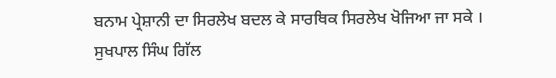ਬਨਾਮ ਪ੍ਰੇਸ਼ਾਨੀ ਦਾ ਸਿਰਲੇਖ ਬਦਲ ਕੇ ਸਾਰਥਿਕ ਸਿਰਲੇਖ ਖੋਜਿਆ ਜਾ ਸਕੇ ।
ਸੁਖਪਾਲ ਸਿੰਘ ਗਿੱਲ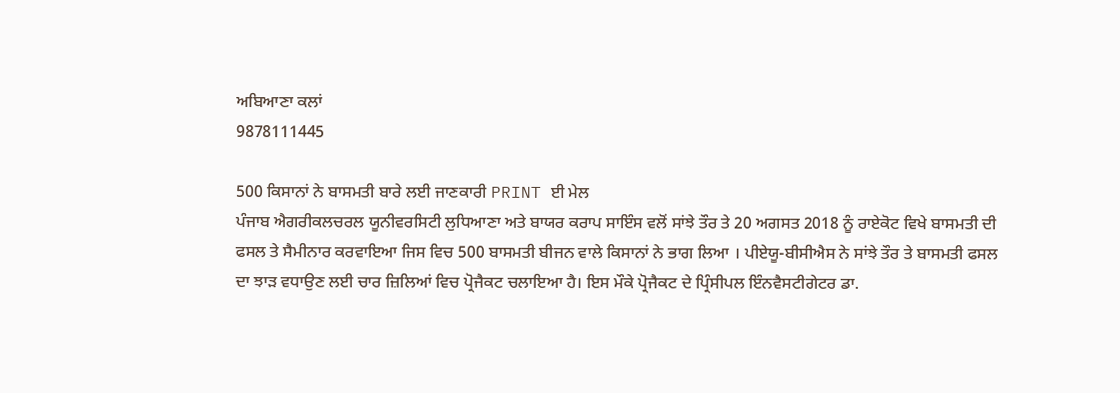ਅਬਿਆਣਾ ਕਲਾਂ
9878111445

500 ਕਿਸਾਨਾਂ ਨੇ ਬਾਸਮਤੀ ਬਾਰੇ ਲਈ ਜਾਣਕਾਰੀ PRINT ਈ ਮੇਲ
ਪੰਜਾਬ ਐਗਰੀਕਲਚਰਲ ਯੂਨੀਵਰਸਿਟੀ ਲੁਧਿਆਣਾ ਅਤੇ ਬਾਯਰ ਕਰਾਪ ਸਾਇੰਸ ਵਲੋਂ ਸਾਂਝੇ ਤੌਰ ਤੇ 20 ਅਗਸਤ 2018 ਨੂੰ ਰਾਏਕੋਟ ਵਿਖੇ ਬਾਸਮਤੀ ਦੀ ਫਸਲ ਤੇ ਸੈਮੀਨਾਰ ਕਰਵਾਇਆ ਜਿਸ ਵਿਚ 500 ਬਾਸਮਤੀ ਬੀਜਨ ਵਾਲੇ ਕਿਸਾਨਾਂ ਨੇ ਭਾਗ ਲਿਆ । ਪੀਏਯੂ-ਬੀਸੀਐਸ ਨੇ ਸਾਂਝੇ ਤੌਰ ਤੇ ਬਾਸਮਤੀ ਫਸਲ ਦਾ ਝਾੜ ਵਧਾਉਣ ਲਈ ਚਾਰ ਜ਼ਿਲਿਆਂ ਵਿਚ ਪ੍ਰੋਜੈਕਟ ਚਲਾਇਆ ਹੈ। ਇਸ ਮੌਕੇ ਪ੍ਰੋਜੈਕਟ ਦੇ ਪ੍ਰਿੰਸੀਪਲ ਇੰਨਵੈਸਟੀਗੇਟਰ ਡਾ.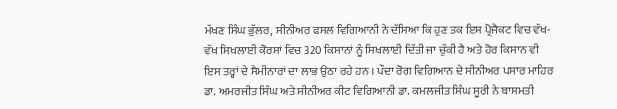ਮੱਖਣ ਸਿੰਘ ਭੁੱਲਰ, ਸੀਨੀਅਰ ਫਸਲ ਵਿਗਿਆਨੀ ਨੇ ਦੱਸਿਆ ਕਿ ਹੁਣ ਤਕ ਇਸ ਪ੍ਰੋਜੈਕਟ ਵਿਚ ਵੱਖ-ਵੱਖ ਸਿਖਲਾਈ ਕੋਰਸਾਂ ਵਿਚ 320 ਕਿਸਾਨਾਂ ਨੂੰ ਸਿਖਲਾਈ ਦਿੱਤੀ ਜਾ ਚੁੱਕੀ ਹੈ ਅਤੇ ਹੋਰ ਕਿਸਾਨ ਵੀ ਇਸ ਤਰ੍ਹਾਂ ਦੇ ਸੈਮੀਨਾਰਾਂ ਦਾ ਲਾਭ ਉਠਾ ਰਹੇ ਹਨ । ਪੌਦਾ ਰੋਗ ਵਿਗਿਆਨ ਦੇ ਸੀਨੀਅਰ ਪਸਾਰ ਮਾਹਿਰ ਡਾ. ਅਮਰਜੀਤ ਸਿੰਘ ਅਤੇ ਸੀਨੀਅਰ ਕੀਟ ਵਿਗਿਆਨੀ ਡਾ. ਕਮਲਜੀਤ ਸਿੰਘ ਸੂਰੀ ਨੇ ਬਾਸਮਤੀ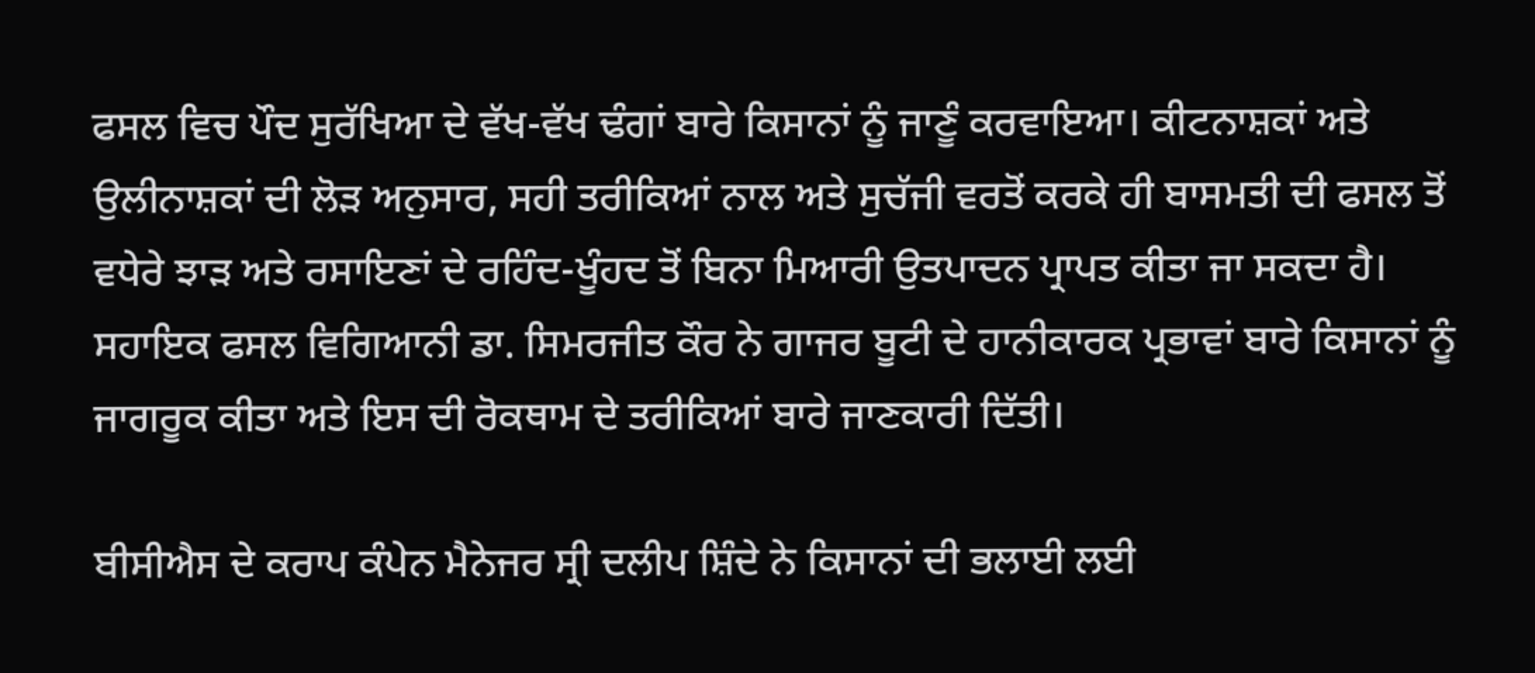ਫਸਲ ਵਿਚ ਪੌਦ ਸੁਰੱਖਿਆ ਦੇ ਵੱਖ-ਵੱਖ ਢੰਗਾਂ ਬਾਰੇ ਕਿਸਾਨਾਂ ਨੂੰ ਜਾਣੂੰ ਕਰਵਾਇਆ। ਕੀਟਨਾਸ਼ਕਾਂ ਅਤੇ ਉਲੀਨਾਸ਼ਕਾਂ ਦੀ ਲੋੜ ਅਨੁਸਾਰ, ਸਹੀ ਤਰੀਕਿਆਂ ਨਾਲ ਅਤੇ ਸੁਚੱਜੀ ਵਰਤੋਂ ਕਰਕੇ ਹੀ ਬਾਸਮਤੀ ਦੀ ਫਸਲ ਤੋਂ ਵਧੇਰੇ ਝਾੜ ਅਤੇ ਰਸਾਇਣਾਂ ਦੇ ਰਹਿੰਦ-ਖੂੰਹਦ ਤੋਂ ਬਿਨਾ ਮਿਆਰੀ ਉਤਪਾਦਨ ਪ੍ਰਾਪਤ ਕੀਤਾ ਜਾ ਸਕਦਾ ਹੈ। ਸਹਾਇਕ ਫਸਲ ਵਿਗਿਆਨੀ ਡਾ. ਸਿਮਰਜੀਤ ਕੌਰ ਨੇ ਗਾਜਰ ਬੂਟੀ ਦੇ ਹਾਨੀਕਾਰਕ ਪ੍ਰਭਾਵਾਂ ਬਾਰੇ ਕਿਸਾਨਾਂ ਨੂੰ ਜਾਗਰੂਕ ਕੀਤਾ ਅਤੇ ਇਸ ਦੀ ਰੋਕਥਾਮ ਦੇ ਤਰੀਕਿਆਂ ਬਾਰੇ ਜਾਣਕਾਰੀ ਦਿੱਤੀ।

ਬੀਸੀਐਸ ਦੇ ਕਰਾਪ ਕੰਪੇਨ ਮੈਨੇਜਰ ਸ੍ਰੀ ਦਲੀਪ ਸ਼ਿੰਦੇ ਨੇ ਕਿਸਾਨਾਂ ਦੀ ਭਲਾਈ ਲਈ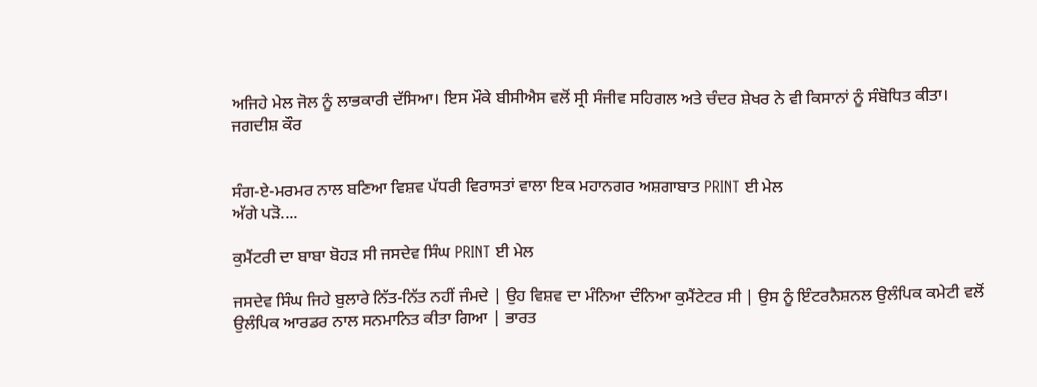ਅਜਿਹੇ ਮੇਲ ਜੋਲ ਨੂੰ ਲਾਭਕਾਰੀ ਦੱਸਿਆ। ਇਸ ਮੌਕੇ ਬੀਸੀਐਸ ਵਲੋਂ ਸ੍ਰੀ ਸੰਜੀਵ ਸਹਿਗਲ ਅਤੇ ਚੰਦਰ ਸ਼ੇਖਰ ਨੇ ਵੀ ਕਿਸਾਨਾਂ ਨੂੰ ਸੰਬੋਧਿਤ ਕੀਤਾ।
ਜਗਦੀਸ਼ ਕੌਰ


ਸੰਗ-ਏ-ਮਰਮਰ ਨਾਲ ਬਣਿਆ ਵਿਸ਼ਵ ਪੱਧਰੀ ਵਿਰਾਸਤਾਂ ਵਾਲਾ ਇਕ ਮਹਾਨਗਰ ਅਸ਼ਗਾਬਾਤ PRINT ਈ ਮੇਲ
ਅੱਗੇ ਪੜੋ....

ਕੁਮੈਂਟਰੀ ਦਾ ਬਾਬਾ ਬੋਹੜ ਸੀ ਜਸਦੇਵ ਸਿੰਘ PRINT ਈ ਮੇਲ

ਜਸਦੇਵ ਸਿੰਘ ਜਿਹੇ ਬੁਲਾਰੇ ਨਿੱਤ-ਨਿੱਤ ਨਹੀਂ ਜੰਮਦੇ | ਉਹ ਵਿਸ਼ਵ ਦਾ ਮੰਨਿਆ ਦੰਨਿਆ ਕੁਮੈਂਟੇਟਰ ਸੀ | ਉਸ ਨੂੰ ਇੰਟਰਨੈਸ਼ਨਲ ਉਲੰਪਿਕ ਕਮੇਟੀ ਵਲੋਂ ਉਲੰਪਿਕ ਆਰਡਰ ਨਾਲ ਸਨਮਾਨਿਤ ਕੀਤਾ ਗਿਆ | ਭਾਰਤ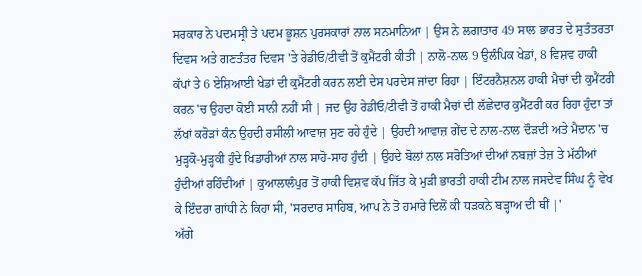ਸਰਕਾਰ ਨੇ ਪਦਮਸ੍ਰੀ ਤੇ ਪਦਮ ਭੂਸ਼ਨ ਪੁਰਸਕਾਰਾਂ ਨਾਲ ਸਨਮਾਨਿਆ | ਉਸ ਨੇ ਲਗਾਤਾਰ 49 ਸਾਲ ਭਾਰਤ ਦੇ ਸੁਤੰਤਰਤਾ ਦਿਵਸ ਅਤੇ ਗਣਤੰਤਰ ਦਿਵਸ 'ਤੇ ਰੇਡੀਓ/ਟੀਵੀ ਤੋਂ ਕੁਮੈਂਟਰੀ ਕੀਤੀ | ਨਾਲੋ-ਨਾਲ 9 ਉਲੰਪਿਕ ਖੇਡਾਂ, 8 ਵਿਸ਼ਵ ਹਾਕੀ ਕੱਪਾਂ ਤੇ 6 ਏਸ਼ਿਆਈ ਖੇਡਾਂ ਦੀ ਕੁਮੈਂਟਰੀ ਕਰਨ ਲਈ ਦੇਸ ਪਰਦੇਸ ਜਾਂਦਾ ਰਿਹਾ | ਇੰਟਰਨੈਸ਼ਨਲ ਹਾਕੀ ਮੈਚਾਂ ਦੀ ਕੁਮੈਂਟਰੀ ਕਰਨ 'ਚ ਉਹਦਾ ਕੋਈ ਸਾਨੀ ਨਹੀਂ ਸੀ | ਜਦ ਉਹ ਰੇਡੀਓ/ਟੀਵੀ ਤੋਂ ਹਾਕੀ ਮੈਚਾਂ ਦੀ ਲੱਛੇਦਾਰ ਕੁਮੈਂਟਰੀ ਕਰ ਰਿਹਾ ਹੁੰਦਾ ਤਾਂ ਲੱਖਾਂ ਕਰੋੜਾਂ ਕੰਨ ਉਹਦੀ ਰਸੀਲੀ ਆਵਾਜ਼ ਸੁਣ ਰਹੇ ਹੁੰਦੇ | ਉਹਦੀ ਆਵਾਜ਼ ਗੇਂਦ ਦੇ ਨਾਲ-ਨਾਲ ਦੌੜਦੀ ਅਤੇ ਮੈਦਾਨ 'ਚ ਮੁੜ੍ਹਕੋ-ਮੁੜ੍ਹਕੀ ਹੁੰਦੇ ਖਿਡਾਰੀਆਂ ਨਾਲ ਸਾਹੋ-ਸਾਹ ਹੁੰਦੀ | ਉਹਦੇ ਬੋਲਾਂ ਨਾਲ ਸਰੋਤਿਆਂ ਦੀਆਂ ਨਬਜ਼ਾਂ ਤੇਜ਼ ਤੇ ਮੱਠੀਆਂ ਹੁੰਦੀਆਂ ਰਹਿੰਦੀਆਂ | ਕੁਆਲਾਲੰਪੁਰ ਤੋਂ ਹਾਕੀ ਵਿਸ਼ਵ ਕੱਪ ਜਿੱਤ ਕੇ ਮੁੜੀ ਭਾਰਤੀ ਹਾਕੀ ਟੀਮ ਨਾਲ ਜਸਦੇਵ ਸਿੰਘ ਨੂੰ ਵੇਖ ਕੇ ਇੰਦਰਾ ਗਾਂਧੀ ਨੇ ਕਿਹਾ ਸੀ, 'ਸਰਦਾਰ ਸਾਹਿਬ, ਆਪ ਨੇ ਤੋ ਹਮਾਰੇ ਦਿਲੋਂ ਕੀ ਧੜਕਨੇ ਬੜ੍ਹਾਅ ਦੀ ਥੀਂ |'
ਅੱਗੇ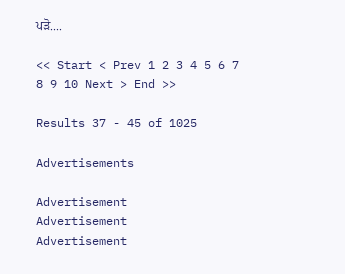ਪੜੋ....

<< Start < Prev 1 2 3 4 5 6 7 8 9 10 Next > End >>

Results 37 - 45 of 1025

Advertisements

Advertisement
Advertisement
Advertisement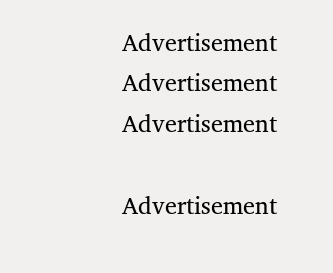Advertisement
Advertisement
Advertisement

Advertisement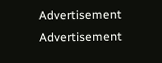Advertisement
Advertisement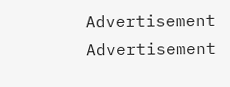Advertisement
Advertisement